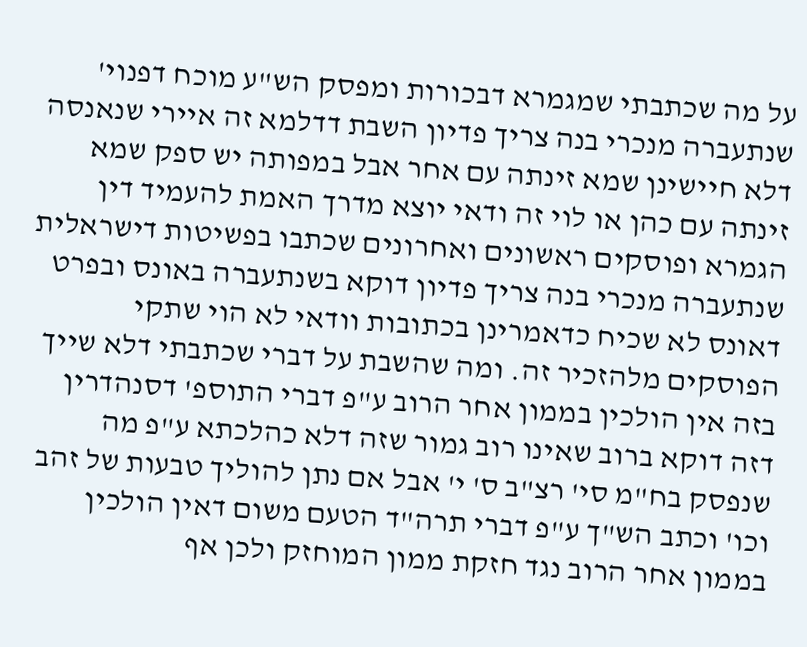על מה שכתבתי שמגמרא דבכורות ומפסק הש"ע מוכח דפנוי' שנתעברה מנכרי בנה צריך פדיון השבת דדלמא זה איירי שנאנסה דלא חיישינן שמא זינתה עם אחר אבל במפותה יש ספק שמא זינתה עם כהן או לוי זה ודאי יוצא מדרך האמת להעמיד דין הגמרא ופוסקים ראשונים ואחרונים שכתבו בפשיטות דישראלית שנתעברה מנכרי בנה צריך פדיון דוקא בשנתעברה באונס ובפרט דאונס לא שכיח כדאמרינן בכתובות וודאי לא הוי שתקי הפוסקים מלהזכיר זה. ומה שהשבת על דברי שכתבתי דלא שייך בזה אין הולכין בממון אחר הרוב ע"פ דברי התוספ' דסנהדרין דזה דוקא ברוב שאינו רוב גמור שזה דלא כהלכתא ע"פ מה שנפסק בח"מ סי' רצ"ב ס' י' אבל אם נתן להוליך טבעות של זהב וכו' וכתב הש"ך ע"פ דברי תרה"ד הטעם משום דאין הולכין בממון אחר הרוב נגד חזקת ממון המוחזק ולכן אף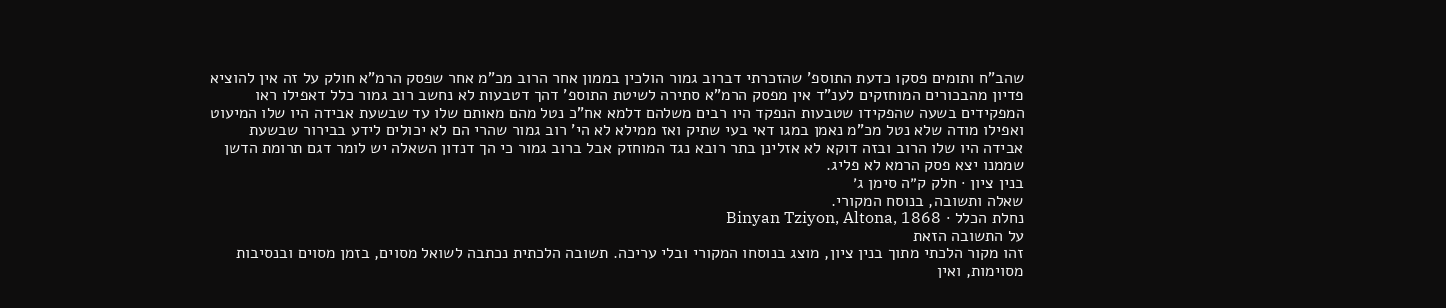שהב"ח ותומים פסקו כדעת התוספ' שהזכרתי דברוב גמור הולכין בממון אחר הרוב מכ"מ אחר שפסק הרמ"א חולק על זה אין להוציא פדיון מהבכורים המוחזקים לענ"ד אין מפסק הרמ"א סתירה לשיטת התוספ' דהך דטבעות לא נחשב רוב גמור כלל דאפילו ראו המפקידים בשעה שהפקידו שטבעות הנפקד היו רבים משלהם דלמא אח"כ נטל מהם מאותם שלו עד שבשעת אבידה היו שלו המיעוט ואפילו מודה שלא נטל מכ"מ נאמן במגו דאי בעי שתיק ואז ממילא לא הי' רוב גמור שהרי הם לא יכולים לידע בבירור שבשעת אבידה היו שלו הרוב ובזה דוקא לא אזלינן בתר רובא נגד המוחזק אבל ברוב גמור כי הך דנדון השאלה יש לומר דגם תרומת הדשן שממנו יצא פסק הרמא לא פליג.
בנין ציון · חלק ק״ה סימן ג׳
שאלה ותשובה, בנוסח המקורי.
נחלת הכלל · Binyan Tziyon, Altona, 1868
על התשובה הזאת
זהו מקור הלכתי מתוך בנין ציון, מוצג בנוסחו המקורי ובלי עריכה. תשובה הלכתית נכתבה לשואל מסוים, בזמן מסוים ובנסיבות מסוימות, ואין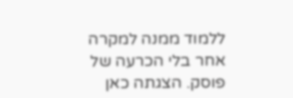ללמוד ממנה למקרה אחר בלי הכרעה של פוסק. הצגתה כאן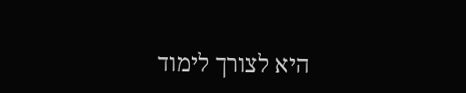היא לצורך לימוד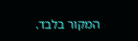המקור בלבד.